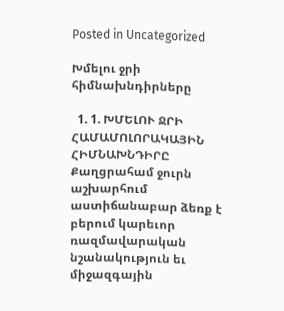Posted in Uncategorized

Խմելու ջրի հիմնախնդիրները

  1. 1. ԽՄԵԼՈՒ ՋՐԻ ՀԱՄԱՄՈԼՈՐԱԿԱՅԻՆ ՀԻՄՆԱԽՆԴԻՐԸ  Քաղցրահամ ջուրն աշխարհում աստիճանաբար ձեռք է բերում կարեւոր ռազմավարական նշանակություն եւ միջազգային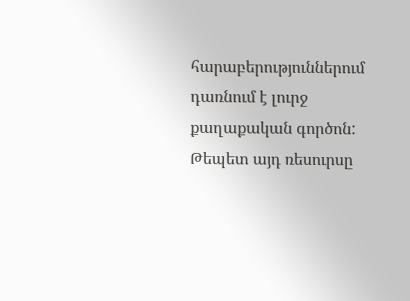հարաբերություններում դառնում է լուրջ քաղաքական գործոն: Թեպետ այդ ռեսուրսը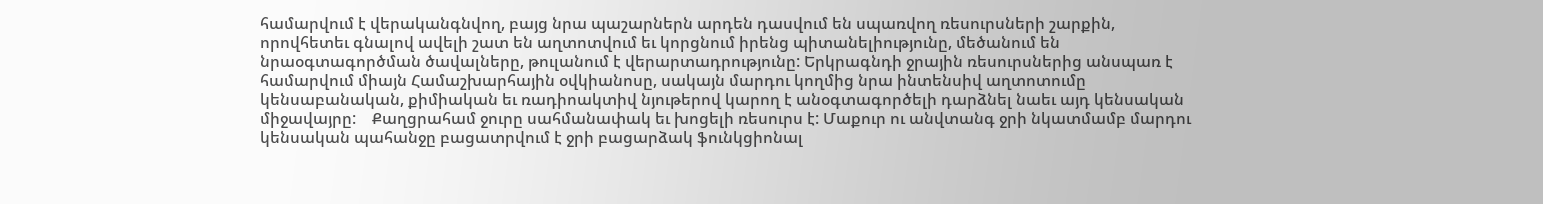համարվում է վերականգնվող, բայց նրա պաշարներն արդեն դասվում են սպառվող ռեսուրսների շարքին, որովհետեւ գնալով ավելի շատ են աղտոտվում եւ կորցնում իրենց պիտանելիությունը, մեծանում են նրաօգտագործման ծավալները, թուլանում է վերարտադրությունը: Երկրագնդի ջրային ռեսուրսներից անսպառ է համարվում միայն Համաշխարհային օվկիանոսը, սակայն մարդու կողմից նրա ինտենսիվ աղտոտումը կենսաբանական, քիմիական եւ ռադիոակտիվ նյութերով կարող է անօգտագործելի դարձնել նաեւ այդ կենսական միջավայրը:    Քաղցրահամ ջուրը սահմանափակ եւ խոցելի ռեսուրս է: Մաքուր ու անվտանգ ջրի նկատմամբ մարդու կենսական պահանջը բացատրվում է ջրի բացարձակ ֆունկցիոնալ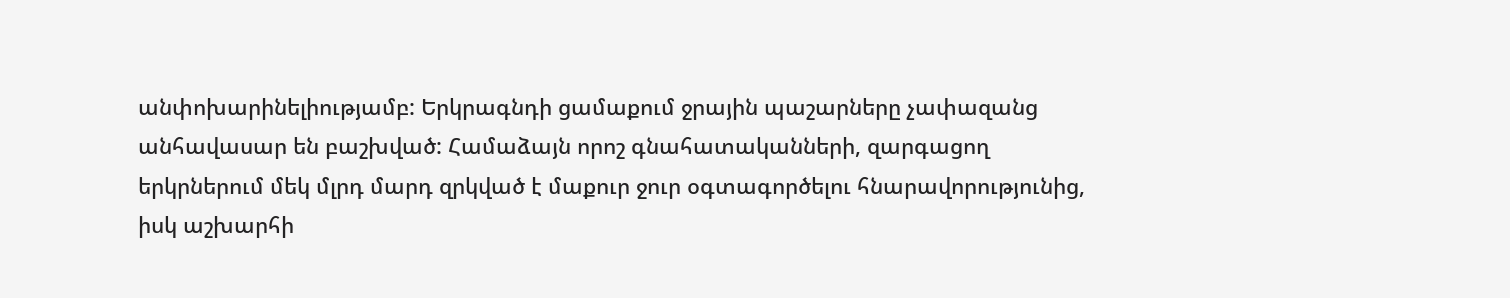անփոխարինելիությամբ: Երկրագնդի ցամաքում ջրային պաշարները չափազանց անհավասար են բաշխված: Համաձայն որոշ գնահատականների, զարգացող երկրներում մեկ մլրդ մարդ զրկված է մաքուր ջուր օգտագործելու հնարավորությունից, իսկ աշխարհի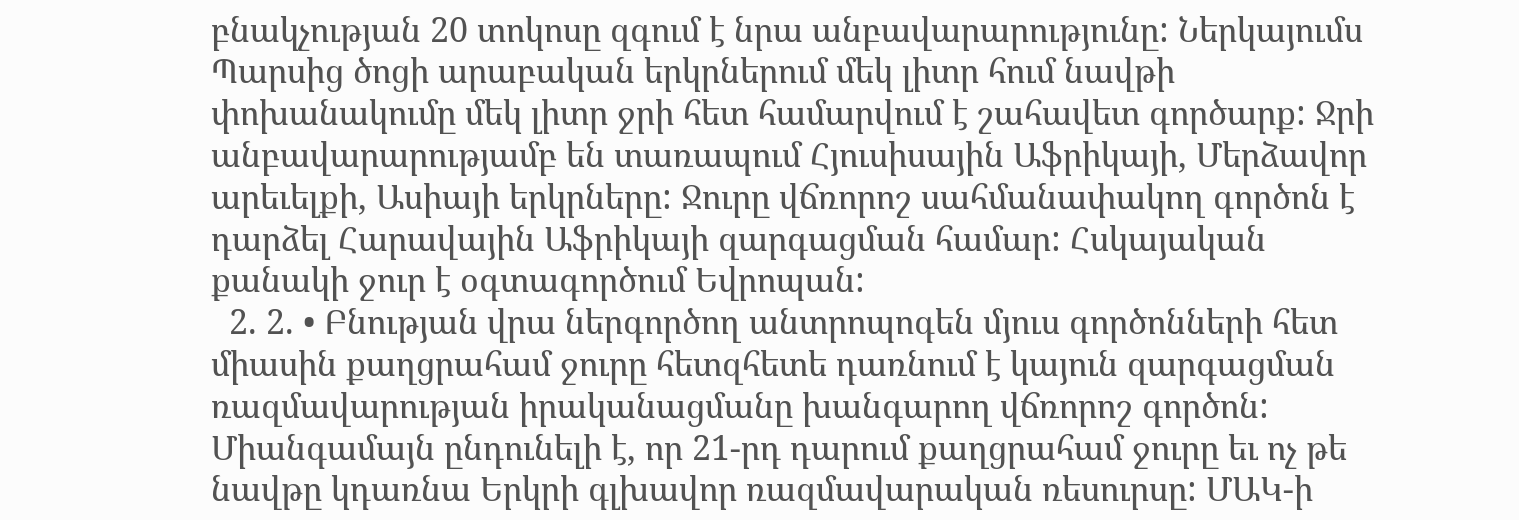բնակչության 20 տոկոսը զգում է նրա անբավարարությունը: Ներկայումս Պարսից ծոցի արաբական երկրներում մեկ լիտր հում նավթի փոխանակումը մեկ լիտր ջրի հետ համարվում է շահավետ գործարք: Ջրի անբավարարությամբ են տառապում Հյուսիսային Աֆրիկայի, Մերձավոր արեւելքի, Ասիայի երկրները: Ջուրը վճռորոշ սահմանափակող գործոն է դարձել Հարավային Աֆրիկայի զարգացման համար: Հսկայական քանակի ջուր է օգտագործում Եվրոպան:
  2. 2. • Բնության վրա ներգործող անտրոպոգեն մյուս գործոնների հետ միասին քաղցրահամ ջուրը հետզհետե դառնում է կայուն զարգացման ռազմավարության իրականացմանը խանգարող վճռորոշ գործոն: Միանգամայն ընդունելի է, որ 21-րդ դարում քաղցրահամ ջուրը եւ ոչ թե նավթը կդառնա Երկրի գլխավոր ռազմավարական ռեսուրսը: ՄԱԿ-ի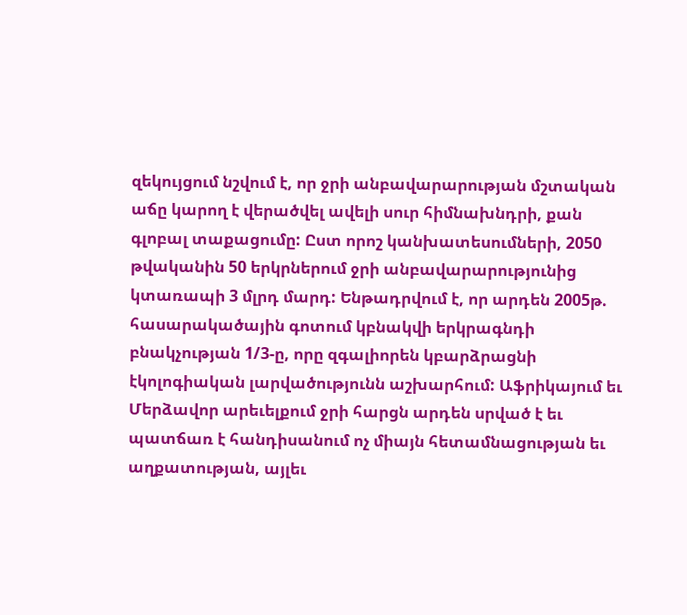զեկույցում նշվում է, որ ջրի անբավարարության մշտական աճը կարող է վերածվել ավելի սուր հիմնախնդրի, քան գլոբալ տաքացումը: Ըստ որոշ կանխատեսումների, 2050 թվականին 50 երկրներում ջրի անբավարարությունից կտառապի 3 մլրդ մարդ: Ենթադրվում է, որ արդեն 2005թ. հասարակածային գոտում կբնակվի երկրագնդի բնակչության 1/3-ը, որը զգալիորեն կբարձրացնի էկոլոգիական լարվածությունն աշխարհում: Աֆրիկայում եւ Մերձավոր արեւելքում ջրի հարցն արդեն սրված է եւ պատճառ է հանդիսանում ոչ միայն հետամնացության եւ աղքատության, այլեւ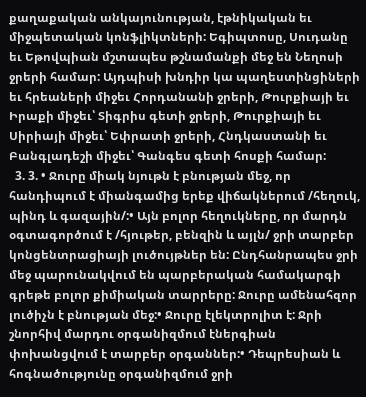քաղաքական անկայունության, էթնիկական եւ միջպետական կոնֆլիկտների: Եգիպտոսը, Սուդանը եւ Եթովպիան մշտապես թշնամանքի մեջ են Նեղոսի ջրերի համար: Այդպիսի խնդիր կա պաղեստինցիների եւ հրեաների միջեւ Հորդանանի ջրերի, Թուրքիայի եւ Իրաքի միջեւ՝ Տիգրիս գետի ջրերի, Թուրքիայի եւ Սիրիայի միջեւ՝ Եփրատի ջրերի, Հնդկաստանի եւ Բանգլադեշի միջեւ՝ Գանգես գետի հոսքի համար:
  3. 3. • Ջուրը միակ նյութն է բնության մեջ, որ հանդիպում է միանգամից երեք վիճակներում /հեղուկ, պինդ և գազային/:• Այն բոլոր հեղուկները, որ մարդն օգտագործում է /հյութեր, բենզին և այլն/ ջրի տարբեր կոնցենտրացիայի լուծույթներ են: Ընդհանրապես ջրի մեջ պարունակվում են պարբերական համակարգի գրեթե բոլոր քիմիական տարրերը: Ջուրը ամենահզոր լուծիչն է բնության մեջ:• Ջուրը էլեկտրոլիտ է: Ջրի շնորհիվ մարդու օրգանիզմում էներգիան փոխանցվում է տարբեր օրգաններ:• Դեպրեսիան և հոգնածությունը օրգանիզմում ջրի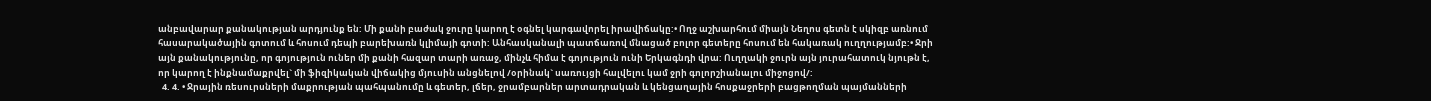անբավարար քանակության արդյունք են: Մի քանի բաժակ ջուրը կարող է օգնել կարգավորել իրավիճակը:• Ողջ աշխարհում միայն Նեղոս գետն է սկիզբ առնում հասարակածային գոտում և հոսում դեպի բարեխառն կլիմայի գոտի: Անհասկանալի պատճառով մնացած բոլոր գետերը հոսում են հակառակ ուղղությամբ:• Ջրի այն քանակությունը, որ գոյություն ուներ մի քանի հազար տարի առաջ, մինչև հիմա է գոյություն ունի Երկագնդի վրա: Ուղղակի ջուրն այն յուրահատուկ նյութն է, որ կարող է ինքնամաքրվել` մի ֆիզիկական վիճակից մյուսին անցնելով /օրինակ` սառույցի հալվելու կամ ջրի գոլորշիանալու միջոցով/:
  4. 4. • Ջրային ռեսուրսների մաքրության պահպանումը և գետեր, լճեր, ջրամբարներ արտադրական և կենցաղային հոսքաջրերի բացթողման պայմանների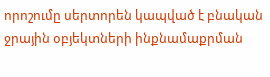որոշումը սերտորեն կապված է բնական ջրային օբյեկտների ինքնամաքրման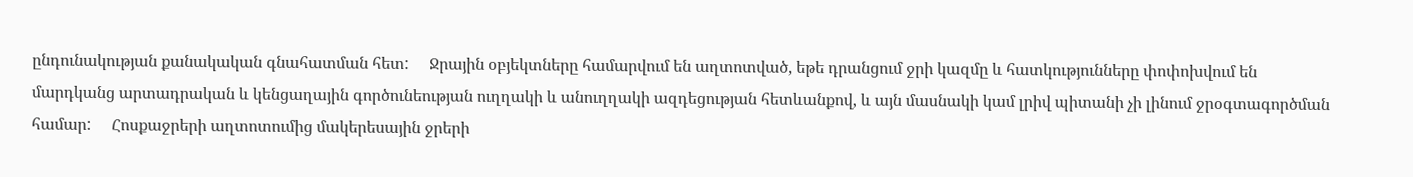ընդունակության քանակական գնահատման հետ:     Ջրային օբյեկտները համարվում են աղտոտված, եթե դրանցում ջրի կազմը և հատկությունները փոփոխվում են մարդկանց արտադրական և կենցաղային գործունեության ուղղակի և անուղղակի ազդեցության հետևանքով, և այն մասնակի կամ լրիվ պիտանի չի լինում ջրօգտագործման համար:     Հոսքաջրերի աղտոտումից մակերեսային ջրերի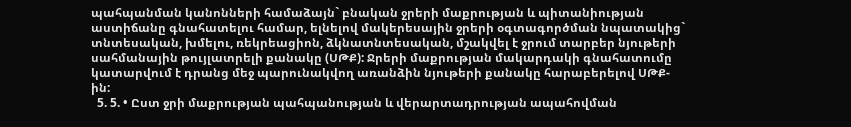պահպանման կանոնների համաձայն` բնական ջրերի մաքրության և պիտանիության աստիճանը գնահատելու համար, ելնելով մակերեսային ջրերի օգտագործման նպատակից` տնտեսական, խմելու, ռեկրեացիոն, ձկնատնտեսական, մշակվել է ջրում տարբեր նյութերի սահմանային թույլատրելի քանակը (ՍԹՔ): Ջրերի մաքրության մակարդակի գնահատումը կատարվում է դրանց մեջ պարունակվող առանձին նյութերի քանակը հարաբերելով ՍԹՔ-ին:
  5. 5. • Ըստ ջրի մաքրության պահպանության և վերարտադրության ապահովման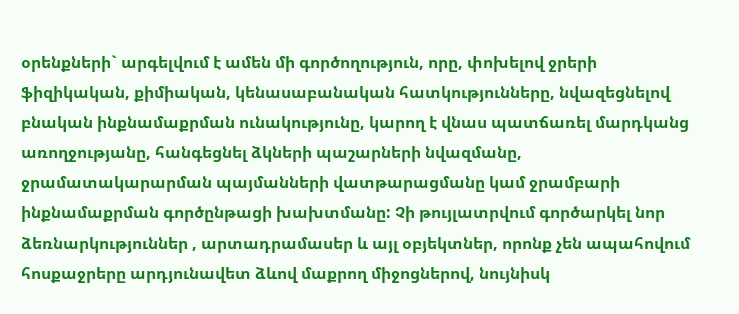օրենքների` արգելվում է ամեն մի գործողություն, որը, փոխելով ջրերի ֆիզիկական, քիմիական, կենասաբանական հատկությունները, նվազեցնելով բնական ինքնամաքրման ունակությունը, կարող է վնաս պատճառել մարդկանց առողջությանը, հանգեցնել ձկների պաշարների նվազմանը, ջրամատակարարման պայմանների վատթարացմանը կամ ջրամբարի ինքնամաքրման գործընթացի խախտմանը: Չի թույլատրվում գործարկել նոր ձեռնարկություններ , արտադրամասեր և այլ օբյեկտներ, որոնք չեն ապահովում հոսքաջրերը արդյունավետ ձևով մաքրող միջոցներով, նույնիսկ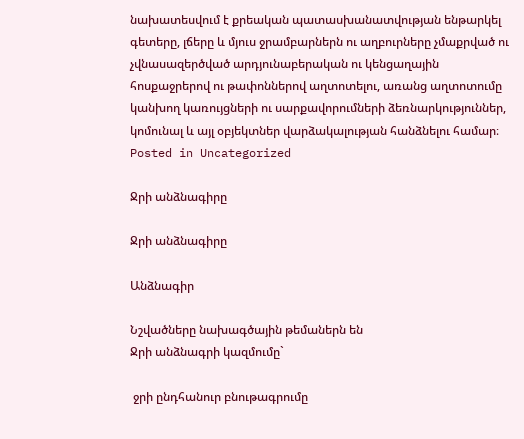նախատեսվում է քրեական պատասխանատվության ենթարկել գետերը, լճերը և մյուս ջրամբարներն ու աղբուրները չմաքրված ու չվնասազերծված արդյունաբերական ու կենցաղային հոսքաջրերով ու թափոններով աղտոտելու, առանց աղտոտումը կանխող կառույցների ու սարքավորումների ձեռնարկություններ, կոմունալ և այլ օբյեկտներ վարձակալության հանձնելու համար։
Posted in Uncategorized

Ջրի անձնագիրը

Ջրի անձնագիրը

Անձնագիր

Նշվածները նախագծային թեմաներն են
Ջրի անձնագրի կազմումը`

 ջրի ընդհանուր բնութագրումը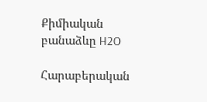Քիմիական բանաձևը H2O

Հարաբերական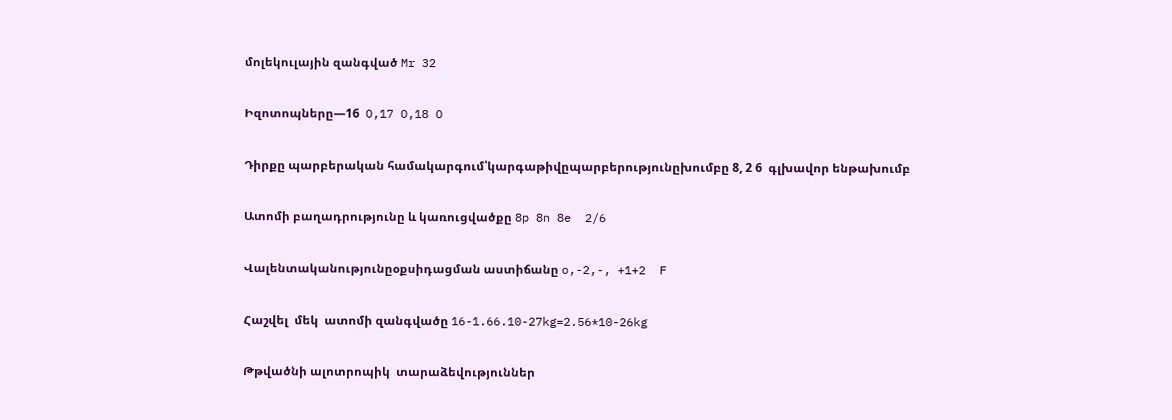մոլեկուլային զանգված Mr 32

Իզոտոպները—16  O,17 O,18 O

Դիրքը պարբերական համակարգում՝կարգաթիվըպարբերությունըխումբը 8, 2 6  գլխավոր ենթախումբ

Ատոմի բաղադրությունը և կառուցվածքը 8p 8n 8e  2/6

Վալենտականությունըօքսիդացման աստիճանը o,-2,-, +1+2  F

Հաշվել  մեկ  ատոմի զանգվածը 16-1.66.10-27kg=2.56*10-26kg

Թթվածնի ալոտրոպիկ  տարաձեվություններ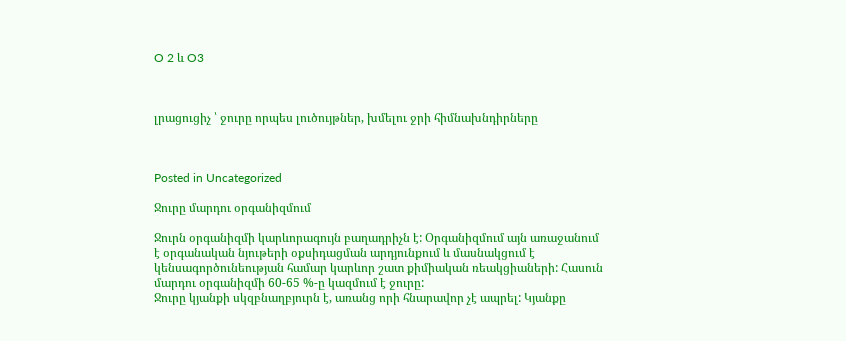O 2 և O3



լրացուցիչ ՝ ջուրը որպես լուծույթներ, խմելու ջրի հիմնախնդիրները



Posted in Uncategorized

Ջուրը մարդու օրգանիզմում

Ջուրն օրգանիզմի կարևորագույն բաղադրիչն է: Օրգանիզմում այն առաջանում է օրգանական նյութերի օքսիդացման արդյունքում և մասնակցում է կենսագործունեության համար կարևոր շատ քիմիական ռեակցիաների: Հասուն մարդու օրգանիզմի 60-65 %-ը կազմում է ջուրը:
Ջուրը կյանքի սկզբնաղբյուրն է, առանց որի հնարավոր չէ ապրել: Կյանքը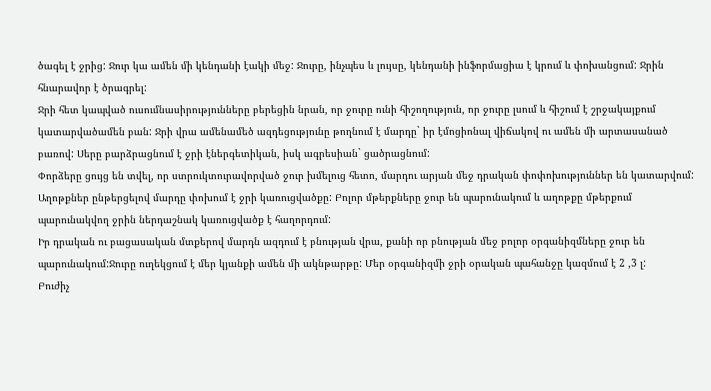ծագել է ջրից: Ջուր կա ամեն մի կենդանի էակի մեջ: Ջուրը, ինչպես և լույսը, կենդանի ինֆորմացիա է կրում և փոխանցում: Ջրին հնարավոր է ծրագրել:
Ջրի հետ կապված ուսումնասիրությունները բերեցին նրան, որ ջուրը ունի հիշողություն, որ ջուրը լսում և հիշում է շրջակայքում կատարվածամեն բան: Ջրի վրա ամենամեծ ազդեցությունը թողնում է մարդը` իր էմոցիոնալ վիճակով ու ամեն մի արտասանած բառով: Սերը բարձրացնում է ջրի էներգետիկան, իսկ ագրեսիան` ցածրացնում:
Փորձերը ցույց են տվել, որ ստրուկտուրավորված ջուր խմելուց հետո, մարդու արյան մեջ դրական փոփոխություններ են կատարվում: Աղոթքներ ընթերցելով մարդը փոխում է ջրի կառուցվածքը: Բոլոր մթերքները ջուր են պարունակում և աղոթքը մթերքում պարունակվող ջրին ներդաշնակ կառուցվածք է հաղորդում:
Իր դրական ու բացասական մտքերով մարդն ազդում է բնության վրա, քանի որ բնության մեջ բոլոր օրգանիզմները ջուր են պարունակում:Ջուրը ուղեկցում է մեր կյանքի ամեն մի ակնթարթը: Մեր օրգանիզմի ջրի օրական պահանջը կազմում է 2 ,3 լ:
Բուժիչ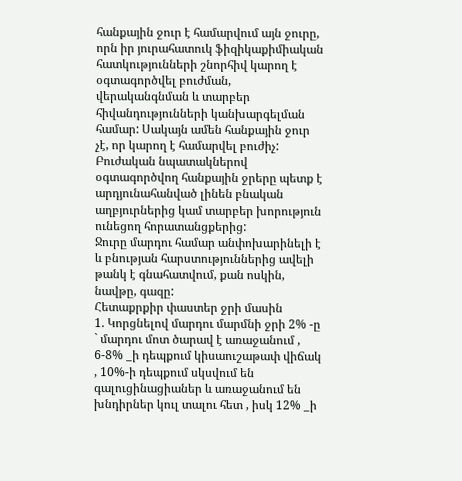հանքային ջուր է համարվում այն ջուրը, որն իր յուրահատուկ ֆիզիկաքիմիական հատկությունների շնորհիվ կարող է օգտագործվել բուժման, վերականգնման և տարբեր հիվանդությունների կանխարգելման համար: Սակայն ամեն հանքային ջուր չէ, որ կարող է համարվել բուժիչ: Բուժական նպատակներով օգտագործվող հանքային ջրերը պետք է արդյունահանված լինեն բնական աղբյուրներից կամ տարբեր խորություն ունեցող հորատանցքերից:
Ջուրը մարդու համար անփոխարինելի է և բնության հարստություններից ավելի թանկ է գնահատվում, քան ոսկին, նավթը, գազը:
Հետաքրքիր փաստեր ջրի մասին
1. Կորցնելով մարդու մարմնի ջրի 2% -ը ` մարդու մոտ ծարավ է առաջանում , 6-8% _ի դեպքում կիսաուշաթափ վիճակ , 10%-ի դեպքում սկսվում են գալուցինացիաներ և առաջանում են խնդիրներ կուլ տալու հետ , իսկ 12% _ի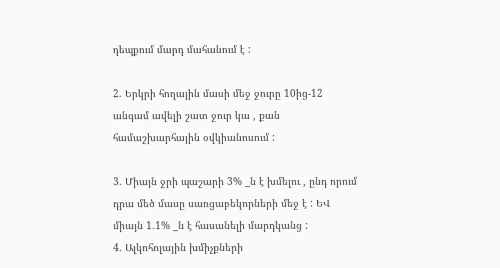դեպքում մարդ մահանում է :

2. Երկրի հողային մասի մեջ ջուրը 10ից-12 անգամ ավելի շատ ջուր կա , քան համաշխարհային օվկիանոսում :

3. Միայն ջրի պաշարի 3% _ն է խմելու , ընդ որում դրա մեծ մասը սառցաբեկորների մեջ է : ԵՎ միայն 1.1% _ն է հասանելի մարդկանց :
4. Ալկոհոլային խմիչքների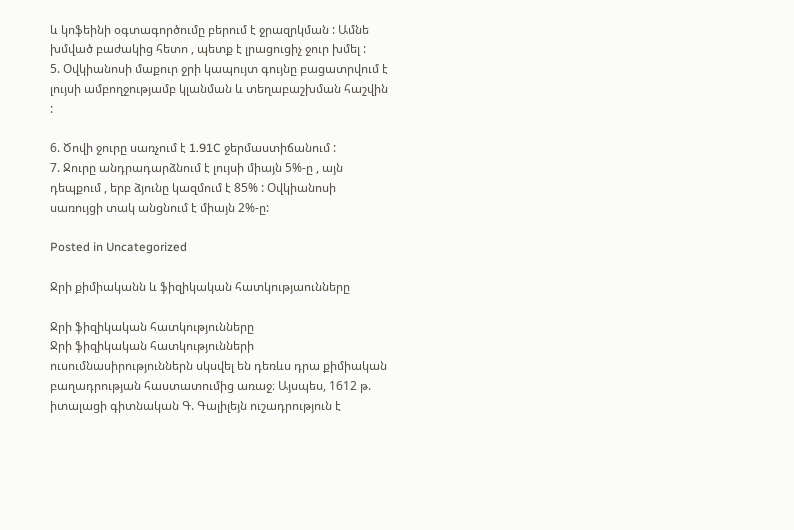և կոֆեինի օգտագործումը բերում է ջրազրկման : Ամնե խմված բաժակից հետո , պետք է լրացուցիչ ջուր խմել :
5. Օվկիանոսի մաքուր ջրի կապույտ գույնը բացատրվում է լույսի ամբողջությամբ կլանման և տեղաբաշխման հաշվին :

6. Ծովի ջուրը սառչում է 1.91C ջերմաստիճանում :
7. Ջուրը անդրադարձնում է լույսի միայն 5%-ը , այն դեպքում , երբ ձյունը կազմում է 85% : Օվկիանոսի սառույցի տակ անցնում է միայն 2%-ը:

Posted in Uncategorized

Ջրի քիմիականն և ֆիզիկական հատկությաունները

Ջրի ֆիզիկական հատկությունները
Ջրի ֆիզիկական հատկությունների ուսումնասիրություններն սկսվել են դեռևս դրա քիմիական բաղադրության հաստատումից առաջ։ Այսպես, 1612 թ. իտալացի գիտնական Գ. Գալիլեյն ուշադրություն է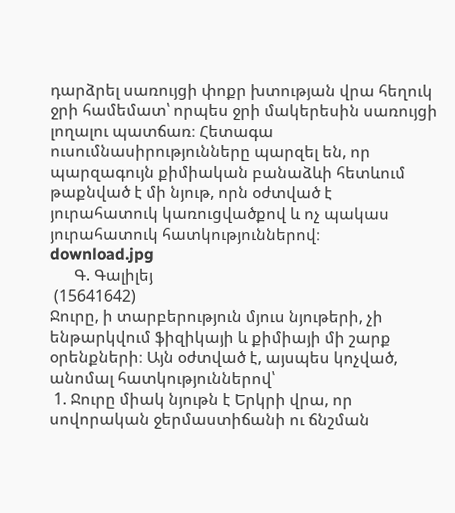դարձրել սառույցի փոքր խտության վրա հեղուկ ջրի համեմատ՝ որպես ջրի մակերեսին սառույցի լողալու պատճառ։ Հետագա ուսումնասիրությունները պարզել են, որ  պարզագույն քիմիական բանաձևի հետևում թաքնված է մի նյութ, որն օժտված է յուրահատուկ կառուցվածքով և ոչ պակաս յուրահատուկ հատկություններով։
download.jpg
      Գ. Գալիլեյ
 (15641642)
Ջուրը, ի տարբերություն մյուս նյութերի, չի ենթարկվում ֆիզիկայի և քիմիայի մի շարք օրենքների։ Այն օժտված է, այսպես կոչված, անոմալ հատկություններով՝
 1. Ջուրը միակ նյութն է Երկրի վրա, որ սովորական ջերմաստիճանի ու ճնշման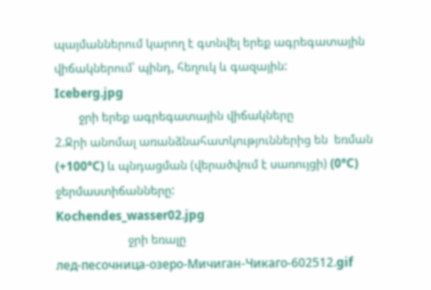պայմաններում կարող է գտնվել երեք ագրեգատային վիճակներում՝ պինդ, հեղուկ և գազային:
Iceberg.jpg
        ջրի երեք ագրեգատային վիճակները
2.Ջրի անոմալ առանձնահատկություններից են  եռման (+100°C) և պնդացման (վերածվում է սառույցի) (0°C) ջերմաստիճանները:
Kochendes_wasser02.jpg
                        ջրի եռալը
лед-песочница-озеро-Мичиган-Чикаго-602512.gif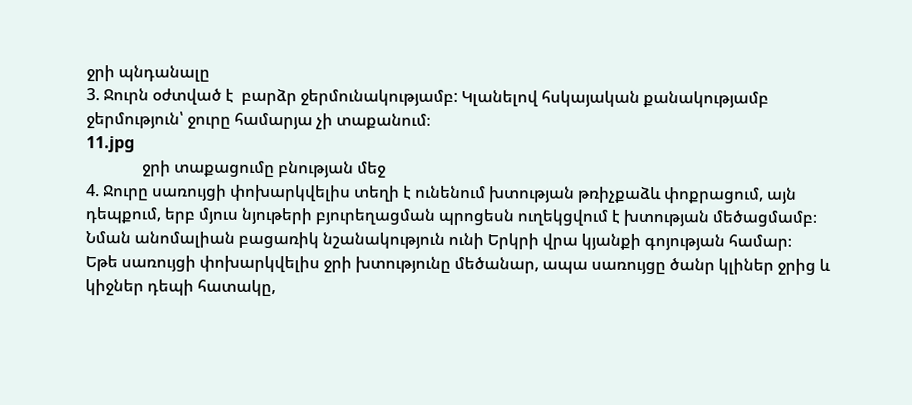ջրի պնդանալը
3. Ջուրն օժտված է  բարձր ջերմունակությամբ: Կլանելով հսկայական քանակությամբ ջերմություն՝ ջուրը համարյա չի տաքանում։
11.jpg
              ջրի տաքացումը բնության մեջ
4. Ջուրը սառույցի փոխարկվելիս տեղի է ունենում խտության թռիչքաձև փոքրացում, այն դեպքում, երբ մյուս նյութերի բյուրեղացման պրոցեսն ուղեկցվում է խտության մեծացմամբ։
Նման անոմալիան բացառիկ նշանակություն ունի Երկրի վրա կյանքի գոյության համար։
Եթե սառույցի փոխարկվելիս ջրի խտությունը մեծանար, ապա սառույցը ծանր կլիներ ջրից և կիջներ դեպի հատակը,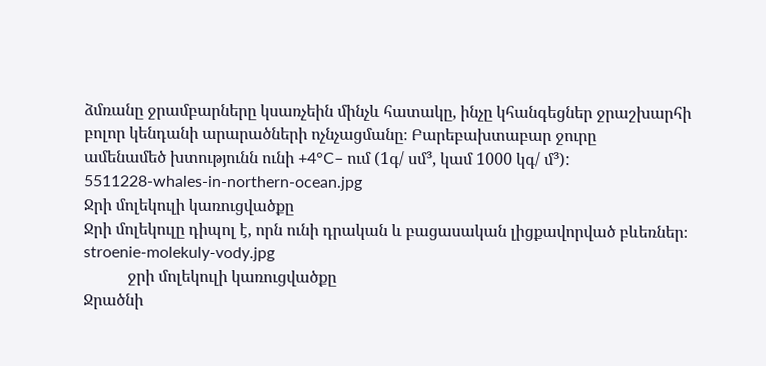ձմռանը ջրամբարները կսառչեին մինչև հատակը, ինչը կհանգեցներ ջրաշխարհի բոլոր կենդանի արարածների ոչնչացմանը։ Բարեբախտաբար ջուրը
ամենամեծ խտությունն ունի +4°C– ում (1գ/ սմ³, կամ 1000 կգ/ մ³):
5511228-whales-in-northern-ocean.jpg
Ջրի մոլեկուլի կառուցվածքը
Ջրի մոլեկուլը դիպոլ է, որն ունի դրական և բացասական լիցքավորված բևեռներ։
stroenie-molekuly-vody.jpg
           ջրի մոլեկուլի կառուցվածքը
Ջրածնի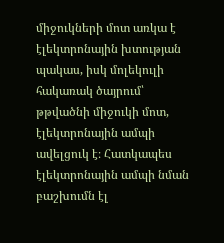միջուկների մոտ առկա է էլեկտրոնային խտության պակաս, իսկ մոլեկուլի հակառակ ծայրում՝ թթվածնի միջուկի մոտ, էլեկտրոնային ամպի ավելցուկ է։ Հատկապես էլեկտրոնային ամպի նման բաշխումն էլ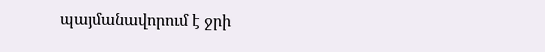պայմանավորում է ջրի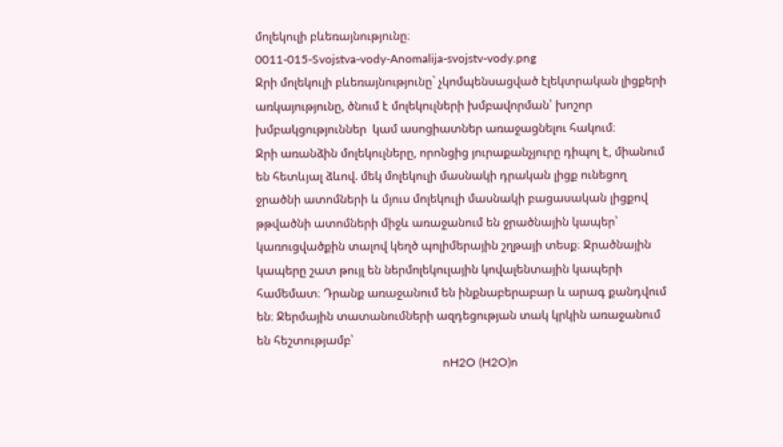մոլեկուլի բևեռայնությունը։
0011-015-Svojstva-vody-Anomalija-svojstv-vody.png
Ջրի մոլեկուլի բևեռայնությունը` չկոմպենսացված էլեկտրական լիցքերի առկայությունը, ծնում է մոլեկուլների խմբավորման՝ խոշոր խմբակցություններ  կամ ասոցիատներ առաջացնելու հակում։
Ջրի առանձին մոլեկուլները, որոնցից յուրաքանչյուրը դիպոլ է, միանում են հետևյալ ձևով. մեկ մոլեկուլի մասնակի դրական լիցք ունեցող ջրածնի ատոմների և մյուս մոլեկուլի մասնակի բացասական լիցքով թթվածնի ատոմների միջև առաջանում են ջրածնային կապեր՝ կառուցվածքին տալով կեղծ պոլիմերային շղթայի տեսք։ Ջրածնային կապերը շատ թույլ են ներմոլեկուլային կովալենտային կապերի համեմատ։ Դրանք առաջանում են ինքնաբերաբար և արագ քանդվում են։ Ջերմային տատանումների ազդեցության տակ կրկին առաջանում են հեշտությամբ՝
                                                              nH2O (H2O)n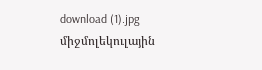download (1).jpg
միջմոլեկուլային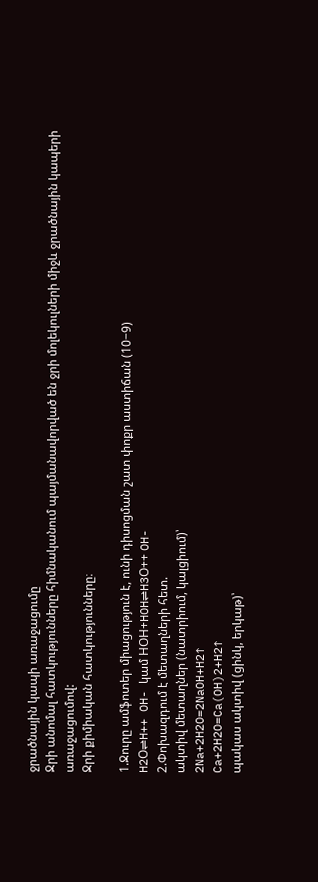ջրածնային կապի առաջացումը
Ջրի անոմալ հատկությունները հիմնականում պայմանավորված են ջրի մոլեկուլների միջև ջրածնային կապերի առաջացումով:
Ջրի քիմիական հատկությունները։

1.Ջուրը ամֆոտեր միացություն է, ունի դիսոցման շատ փոքր աստիճան (10−9)
H2Օ⇌H++ OH- կամ HՕH+HOH⇌H3Օ++ OH-
2.Փոխազդում է մետաղների հետ.
ակտիվ մետաղներ (նատրիում, կալցիում)՝
2Na+2H2O=2NaOH+H2↑
Ca+2H2O=Ca(OH)2+H2↑
պակաս ակտիվ (ցինկ, երկաթ)՝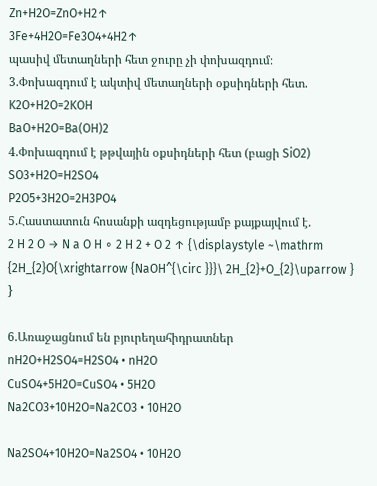Zn+H2O=ZnO+H2↑
3Fe+4H2O=Fe3O4+4H2↑
պասիվ մետաղների հետ ջուրը չի փոխազդում։
3.Փոխազդում է ակտիվ մետաղների օքսիդների հետ.
K2O+H2O=2KOH
BaO+H2O=Ba(OH)2
4.Փոխազդում է թթվային օքսիդների հետ (բացի SiO2)
SO3+H2O=H2SO4
P2O5+3H2O=2H3PO4
5.Հաստատուն հոսանքի ազդեցությամբ քայքայվում է.
2 H 2 O → N a O H ∘ 2 H 2 + O 2 ↑ {\displaystyle ~\mathrm {2H_{2}O{\xrightarrow {NaOH^{\circ }}}\ 2H_{2}+O_{2}\uparrow } }

6.Առաջացնում են բյուրեղահիդրատներ
nH2O+H2SO4=H2SO4 • nH2O
CuSO4+5H2O=CuSO4 • 5H2O
Na2CO3+10H2O=Na2CO3 • 10H2O

Na2SO4+10H2O=Na2SO4 • 10H2O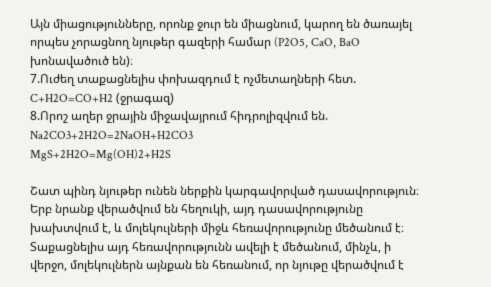Այն միացությունները, որոնք ջուր են միացնում, կարող են ծառայել որպես չորացնող նյութեր գազերի համար (P2O5, CaO, BaO խոնավածուծ են)։
7.Ուժեղ տաքացնելիս փոխազդում է ոչմետաղների հետ.
C+H2O=CO+H2 (ջրագազ)
8.Որոշ աղեր ջրային միջավայրում հիդրոլիզվում են.
Na2CO3+2H2O=2NaOH+H2CO3
MgS+2H2O=Mg(OH)2+H2S

Շատ պինդ նյութեր ունեն ներքին կարգավորված դասավորություն։ Երբ նրանք վերածվում են հեղուկի, այդ դասավորությունը խախտվում է, և մոլեկուլների միջև հեռավորությունը մեծանում է։ Տաքացնելիս այդ հեռավորությունն ավելի է մեծանում, մինչև, ի վերջո, մոլեկուլներն այնքան են հեռանում, որ նյութը վերածվում է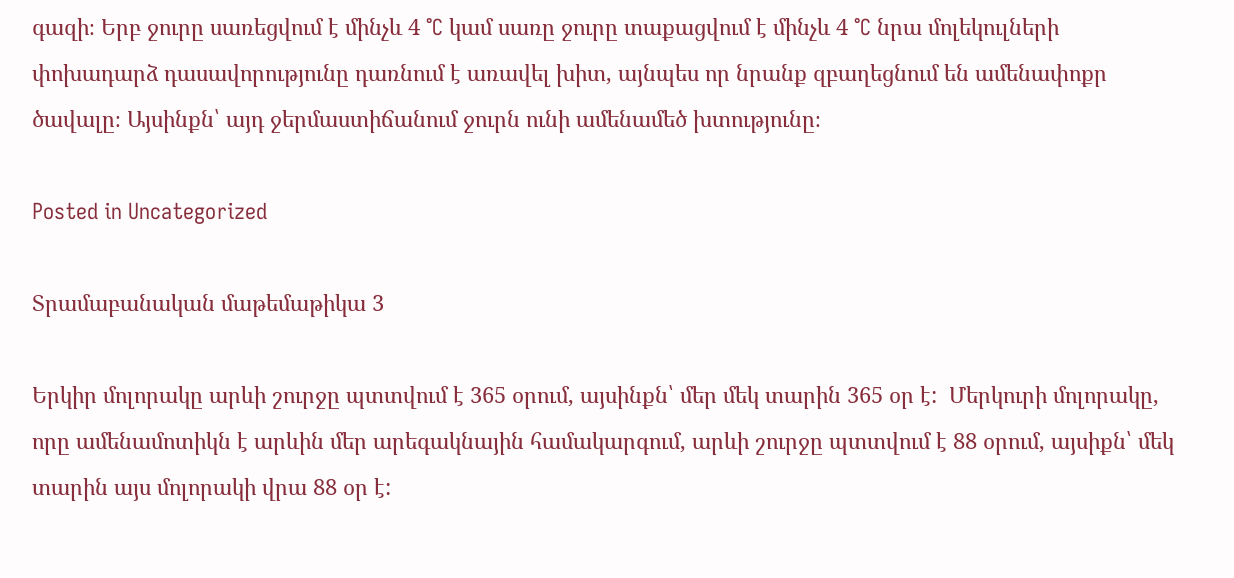գազի։ Երբ ջուրը սառեցվում է մինչև 4 °C կամ սառը ջուրը տաքացվում է մինչև 4 °C նրա մոլեկուլների փոխադարձ դասավորությունը դառնում է առավել խիտ, այնպես որ նրանք զբաղեցնում են ամենափոքր ծավալը։ Այսինքն՝ այդ ջերմաստիճանում ջուրն ունի ամենամեծ խտությունը։

Posted in Uncategorized

Տրամաբանական մաթեմաթիկա 3

Երկիր մոլորակը արևի շուրջը պտտվում է 365 օրում, այսինքն՝ մեր մեկ տարին 365 օր է:  Մերկուրի մոլորակը, որը ամենամոտիկն է արևին մեր արեգակնային համակարգում, արևի շուրջը պտտվում է 88 օրում, այսիքն՝ մեկ տարին այս մոլորակի վրա 88 օր է: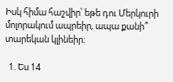Իսկ հիմա հաշվիր՝ եթե դու Մերկուրի մոլորակում ապրեիր, ապա քանի՞ տարեկան կլինեիր։

  1. Ես 14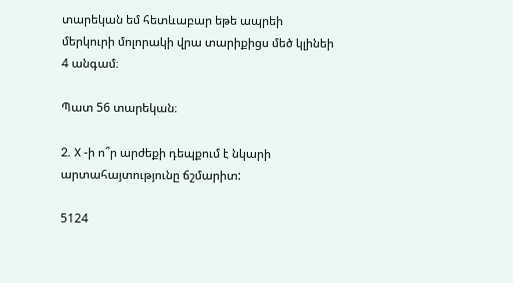տարեկան եմ հետևաբար եթե ապրեի մերկուրի մոլորակի վրա տարիքիցս մեծ կլինեի 4 անգամ։

Պատ 56 տարեկան։

2. X -ի ո՞ր արժեքի դեպքում է նկարի արտահայտությունը ճշմարիտ:

5124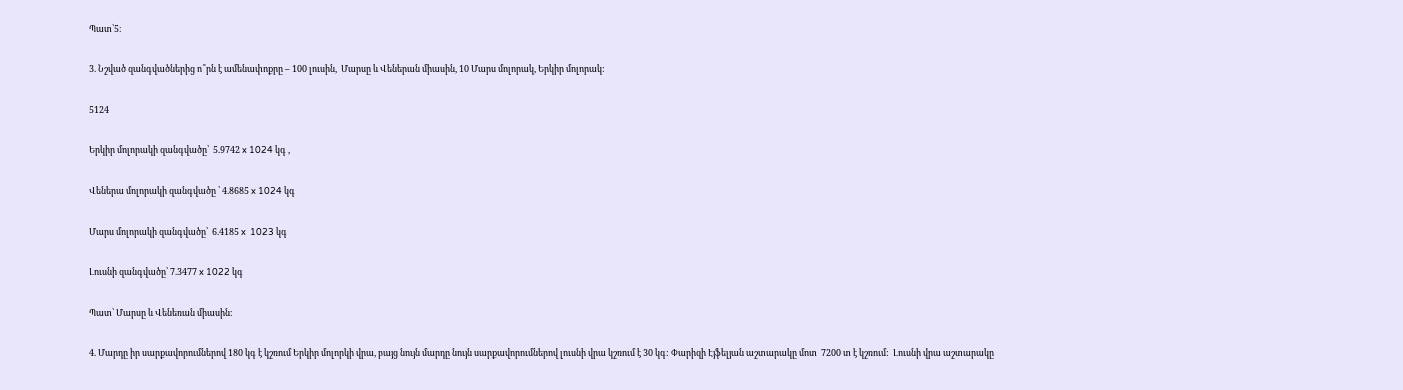Պատ՝5։

3. Նշված զանգվածներից ո՞րն է ամենափոքրը – 100 լուսին,  Մարսը և Վեներան միասին, 10 Մարս մոլորակ, Երկիր մոլորակ:

5124

Երկիր մոլորակի զանգվածը՝  5.9742 x 1024 կգ ,

Վեներա մոլորակի զանգվածը ՝ 4.8685 x 1024 կգ

Մարս մոլորակի զանգվածը՝  6.4185 x  1023 կգ

Լուսնի զանգվածը՝ 7.3477 x 1022 կգ

Պատ՝ Մարսը և Վենեռան միասին։

4. Մարդը իր սարքավորումներով 180 կգ է կշռում Երկիր մոլորկի վրա, բայց նույն մարդը նույն սարքավորումներով լուսնի վրա կշռում է 30 կգ: Փարիզի Էյֆելյան աշտարակը մոտ  7200 տ է կշռում:  Լուսնի վրա աշտարակը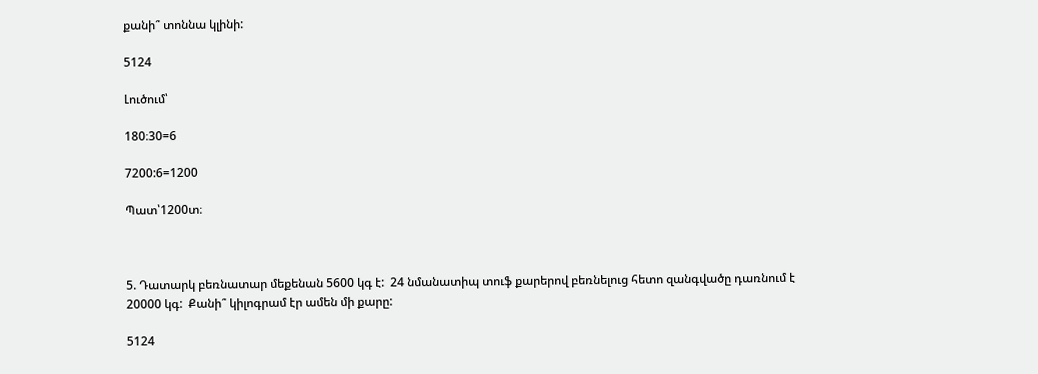քանի՞ տոննա կլինի:

5124

Լուծում՝

180։30=6

7200:6=1200

Պատ՝1200տ։



5. Դատարկ բեռնատար մեքենան 5600 կգ է:  24 նմանատիպ տուֆ քարերով բեռնելուց հետո զանգվածը դառնում է 20000 կգ:  Քանի՞ կիլոգրամ էր ամեն մի քարը:

5124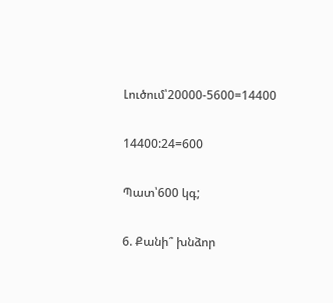Լուծում՝20000-5600=14400

14400:24=600

Պատ՝600 կգ;

6. Քանի՞ խնձոր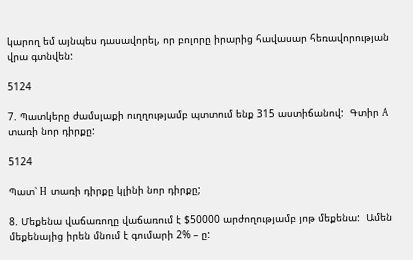կարող եմ այնպես դասավորել, որ բոլորը իրարից հավասար հեռավորության վրա գտնվեն:

5124

7. Պատկերը ժամսլաքի ուղղությամբ պտտում ենք 315 աստիճանով:  Գտիր A տառի նոր դիրքը:

5124

Պատ՝ H  տառի դիրքը կլինի նոր դիրքը;

8. Մեքենա վաճառողը վաճառում է $50000 արժողությամբ յոթ մեքենա:  Ամեն մեքենայից իրեն մնում է գումարի 2% – ը: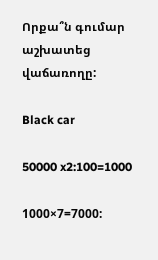Որքա՞ն գումար աշխատեց վաճառողը:

Black car

50000 x2:100=1000

1000×7=7000: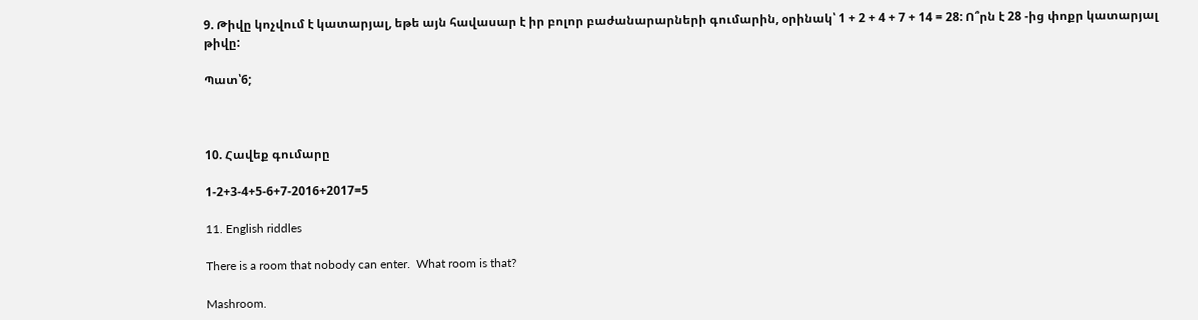9. Թիվը կոչվում է կատարյալ, եթե այն հավասար է իր բոլոր բաժանարարների գումարին, օրինակ՝ 1 + 2 + 4 + 7 + 14 = 28: Ո՞րն է 28 -ից փոքր կատարյալ թիվը:

Պատ՝6;



10. Հավեք գումարը

1-2+3-4+5-6+7-2016+2017=5

11. English riddles

There is a room that nobody can enter.  What room is that?

Mashroom.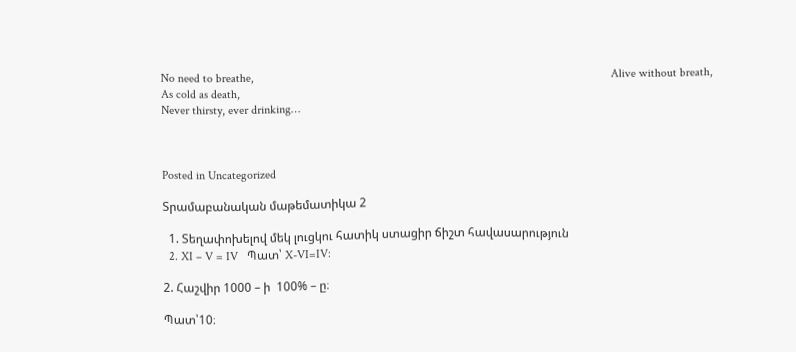No need to breathe,                                                                                                                       Alive without breath,
As cold as death,
Never thirsty, ever drinking…



Posted in Uncategorized

Տրամաբանական մաթեմատիկա 2

  1. Տեղափոխելով մեկ լուցկու հատիկ ստացիր ճիշտ հավասարություն
  2. XI – V = IV   Պատ՝ X-VI=IV:

2. Հաշվիր 1000 – ի  100% – ը։

Պատ՝10։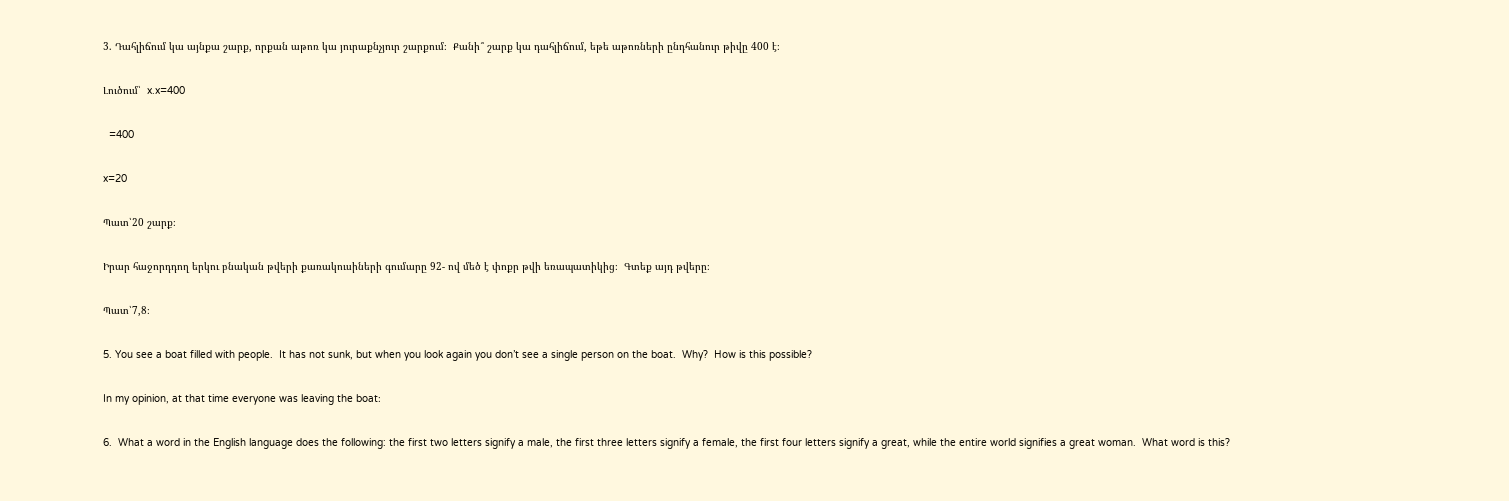3. Դահլիճում կա այնքա շարք, որքան աթոռ կա յուրաքնչյուր շարքում։  Քանի՞ շարք կա դահլիճում, եթե աթոռների ընդհանուր թիվը 400 է։

Լուծում՝  x.x=400

  =400

x=20

Պատ՝20 շարք։

Իրար հաջորդդող երկու բնական թվերի քառակուսիների գումարը 92- ով մեծ է փոքր թվի եռապատիկից։  Գտեք այդ թվերը։

Պատ՝7,8։

5. You see a boat filled with people.  It has not sunk, but when you look again you don’t see a single person on the boat.  Why?  How is this possible?

In my opinion, at that time everyone was leaving the boat։

6.  What a word in the English language does the following: the first two letters signify a male, the first three letters signify a female, the first four letters signify a great, while the entire world signifies a great woman.  What word is this?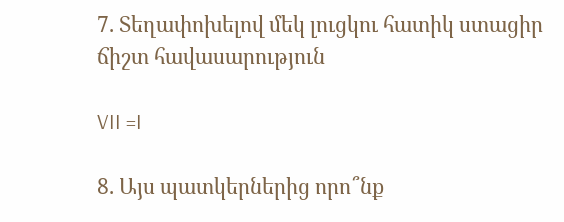7. Տեղափոխելով մեկ լուցկու հատիկ ստացիր ճիշտ հավասարություն

VII =I

8. Այս պատկերներից որո՞նք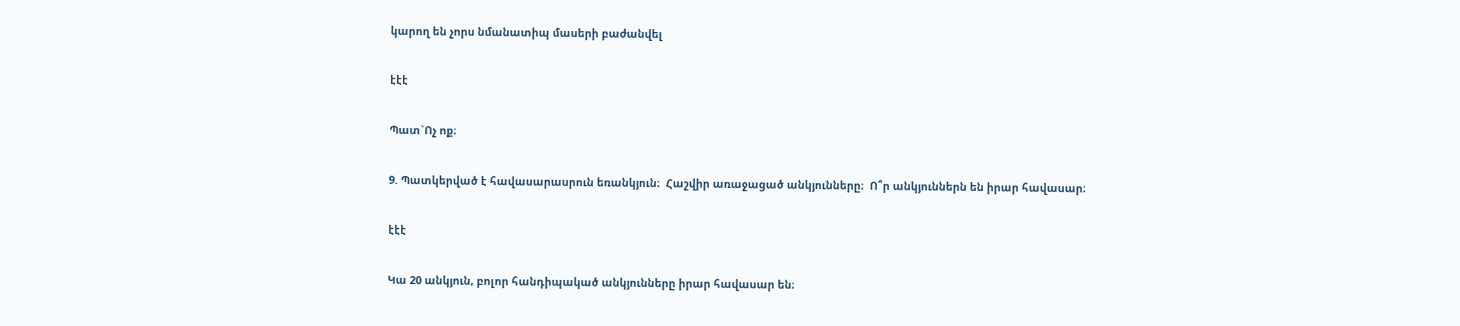կարող են չորս նմանատիպ մասերի բաժանվել

էէէ

Պատ`Ոչ ոք։

9. Պատկերված է հավասարասրուն եռանկյուն։  Հաշվիր առաջացած անկյունները։  Ո՞ր անկյուններն են իրար հավասար։

էէէ

Կա 20 անկյուն, բոլոր հանդիպակած անկյունները իրար հավասար են։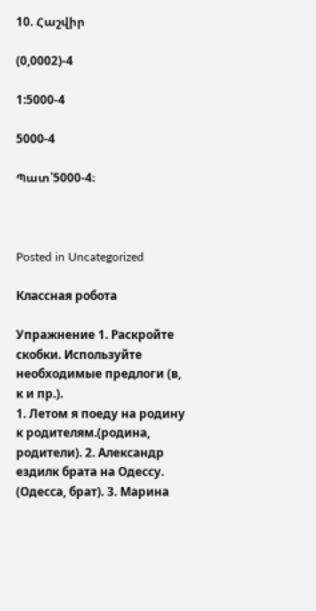10. Հաշվիր

(0,0002)-4

1:5000-4

5000-4

Պատ՝5000-4։



Posted in Uncategorized

Классная робота

Упражнение 1. Раскройте скобки. Используйте необходимые предлоги (в, к и пр.).
1. Летом я поеду на родину к родителям.(родина, родители). 2. Александр ездилк брата на Одессу. (Одесса, брат). 3. Марина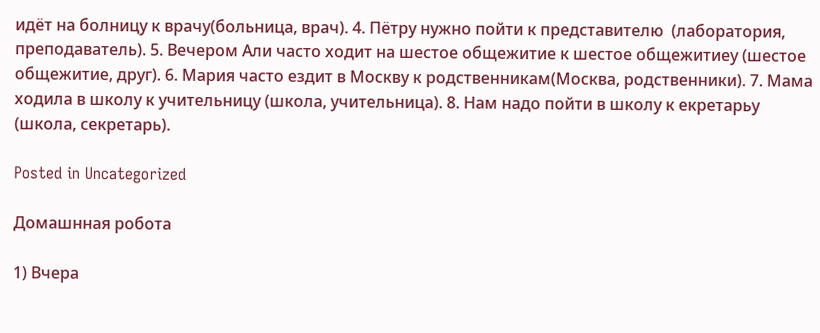идёт на болницу к врачу(больница, врач). 4. Пётру нужно пойти к представителю  (лаборатория, преподаватель). 5. Вечером Али часто ходит на шестое общежитие к шестое общежитиеу (шестое общежитие, друг). 6. Мария часто ездит в Москву к родственникам(Москва, родственники). 7. Мама ходила в школу к учительницу (школа, учительница). 8. Нам надо пойти в школу к екретарьу (школа, секретарь).

Posted in Uncategorized

Домашнная робота

1) Вчера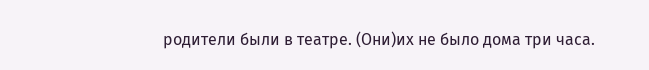родители были в театре. (Они)иx не было дома три часа.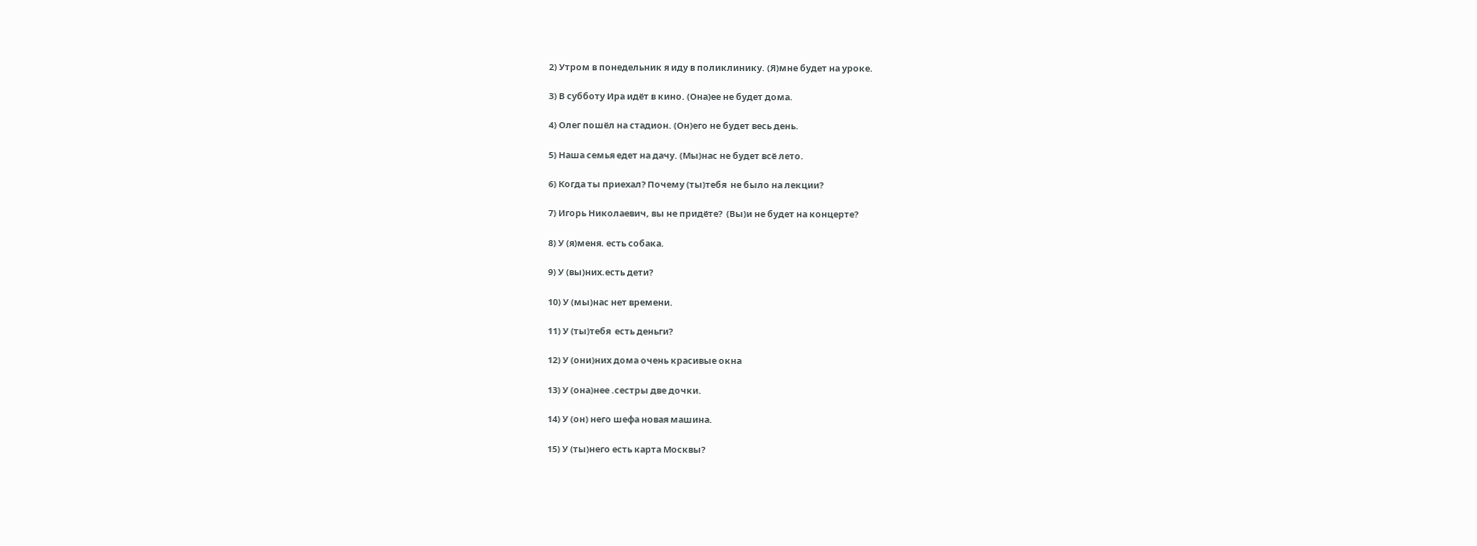2) Утром в понедельник я иду в поликлинику. (Я)мне будет на уроке.

3) В субботу Ира идёт в кино. (Она)ее не будет дома.

4) Олег пошёл на стадион. (Он)его не будет весь день.

5) Наша семья едет на дачу. (Мы)нас не будет всё лето.

6) Когда ты приехал? Почему (ты)тебя  не было на лекции?

7) Игорь Николаевич, вы не придёте?  (Вы)и не будет на концерте?

8) У (я)меня. есть собака.

9) У (вы)ниx.есть дети?

10) У (мы)нас нет времени.

11) У (ты)тебя  есть деньги?

12) У (они)ниx дома очень красивые окна

13) У (она)нее .сестры две дочки.

14) У (он) него шефа новая машина.

15) У (ты)него есть карта Москвы?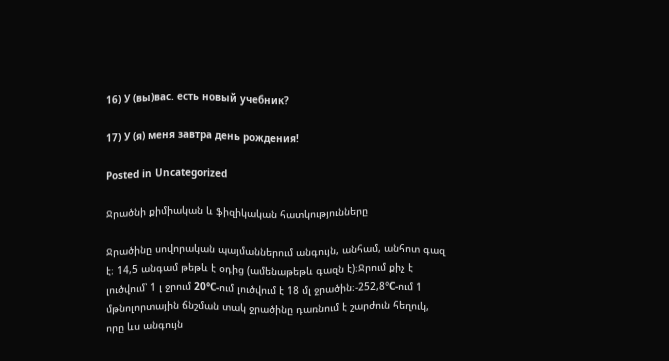16) У (вы)вас. есть новый учебник?

17) У (я) меня завтра день рождения!

Posted in Uncategorized

Ջրածնի քիմիական և ֆիզիկական հատկությունները

Ջրածինը սովորական պայմաններում անգույն, անհամ, անհոտ գազ է։ 14,5 անգամ թեթև է օդից (ամենաթեթև գազն է)։Ջրում քիչ է լուծվում՝ 1 լ ջրում 20°С-ում լուծվում է 18 մլ ջրածին։-252,8°С-ում 1 մթնոլորտային ճնշման տակ ջրածինը դառնում է շարժուն հեղուկ, որը ևս անգույն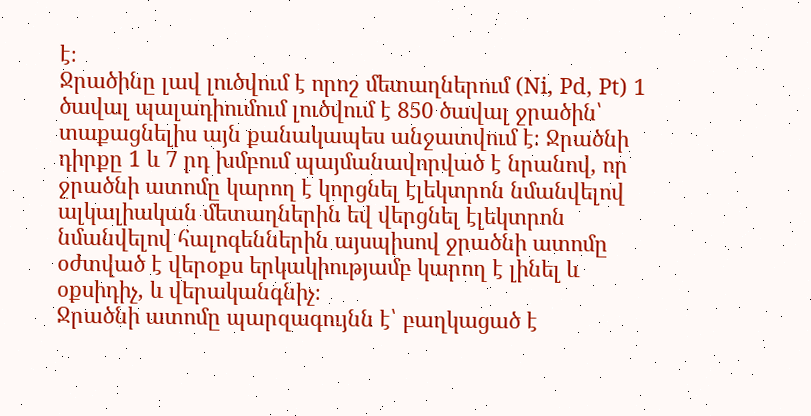է։
Ջրածինը լավ լուծվում է որոշ մետաղներում (Ni, Pd, Pt) 1 ծավալ պալադիումում լուծվում է 850 ծավալ ջրածին՝ տաքացնելիս այն քանակապես անջատվում է։ Ջրածնի դիրքը 1 և 7 րդ խմբում պայմանավորված է նրանով, որ ջրածնի ատոմը կարող է կորցնել էլեկտրոն նմանվելով ալկալիական մետաղներին եվ վերցնել էլեկտրոն նմանվելով հալոգեններին այսպիսով ջրածնի ատոմը օժտված է վերօքս երկակիությամբ կարող է լինել և օքսիդիչ, և վերականգնիչ։
Ջրածնի ատոմը պարզագույնն է՝ բաղկացած է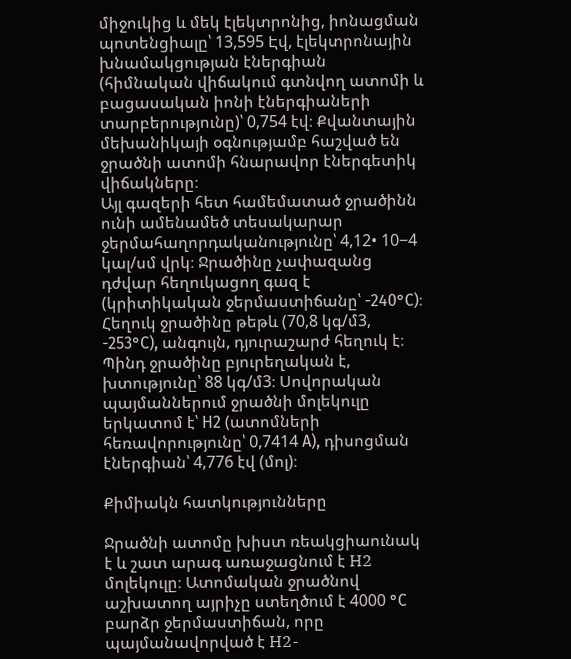միջուկից և մեկ էլեկտրոնից, իոնացման պոտենցիալը՝ 13,595 Էվ, էլեկտրոնային խնամակցության էներգիան (հիմնական վիճակում գտնվող ատոմի և բացասական իոնի էներգիաների տարբերությունը)՝ 0,754 էվ։ Քվանտային մեխանիկայի օգնությամբ հաշված են ջրածնի ատոմի հնարավոր էներգետիկ վիճակները։
Այլ գազերի հետ համեմատած ջրածինն ունի ամենամեծ տեսակարար ջերմահաղորդականությունը՝ 4,12• 10−4 կալ/սմ վրկ։ Ջրածինը չափազանց դժվար հեղուկացող գազ է (կրիտիկական ջերմաստիճանը՝ -240°С)։
Հեղուկ ջրածինը թեթև (70,8 կգ/մ3, -253°С), անգույն, դյուրաշարժ հեղուկ է։
Պինդ ջրածինը բյուրեղական է, խտությունը՝ 88 կգ/մ3։ Սովորական պայմաններում ջրածնի մոլեկուլը երկատոմ է՝ Н2 (ատոմների հեռավորությունը՝ 0,7414 А), դիսոցման էներգիան՝ 4,776 էվ (մոլ)։

Քիմիակն հատկությունները

Ջրածնի ատոմը խիստ ռեակցիաունակ է և շատ արագ առաջացնում է H2 մոլեկուլը։ Ատոմական ջրածնով աշխատող այրիչը ստեղծում է 4000 °С բարձր ջերմաստիճան, որը պայմանավորված է H2-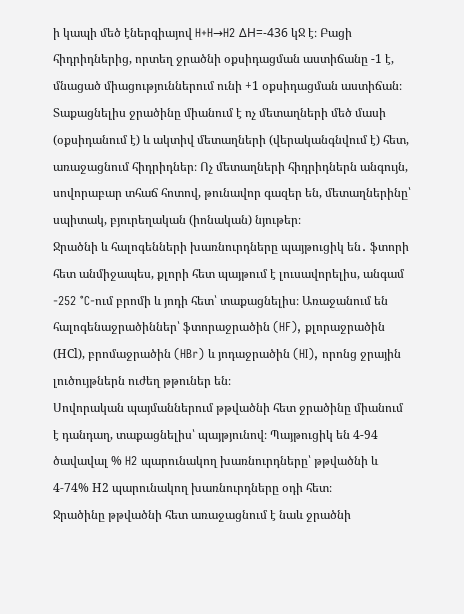ի կապի մեծ էներգիայով H+H→H2 ΔH=-436 կՋ է։ Բացի հիդրիդներից, որտեղ ջրածնի օքսիդացման աստիճանը -1 է, մնացած միացություններում ունի +1 օքսիդացման աստիճան։
Տաքացնելիս ջրածինը միանում է ոչ մետաղների մեծ մասի (օքսիդանում է) և ակտիվ մետաղների (վերականգնվում է) հետ, առաջացնում հիդրիդներ։ Ոչ մետաղների հիդրիդներն անգույն, սովորաբար տհաճ հոտով, թունավոր գազեր են, մետաղներինը՝ սպիտակ, բյուրեղական (իոնական) նյութեր։
Ջրածնի և հալոգենների խառնուրդները պայթուցիկ են․ ֆտորի հետ անմիջապես, քլորի հետ պայթում է լուսավորելիս, անգամ -252 °C-ում բրոմի և յոդի հետ՝ տաքացնելիս։ Առաջանում են հալոգենաջրածիններ՝ ֆտորաջրածին (HF), քլորաջրածին (НСl), բրոմաջրածին (HBr) և յոդաջրածին (HI), որոնց ջրային լուծույթներն ուժեղ թթուներ են։
Սովորական պայմաններում թթվածնի հետ ջրածինը միանում է դանդաղ, տաքացնելիս՝ պայթյունով։ Պայթուցիկ են 4-94 ծավավալ % H2 պարունակող խառնուրդները՝ թթվածնի և 4-74% Н2 պարունակող խառնուրդները օդի հետ։
Ջրածինը թթվածնի հետ առաջացնում է նաև ջրածնի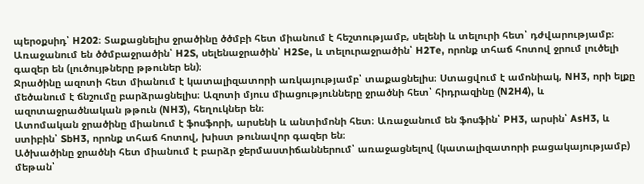պերօքսիդ՝ H202։ Տաքացնելիս ջրածինը ծծմբի հետ միանում է հեշտությամբ, սելենի և տելուրի հետ՝ դժվարությամբ։ Առաջանում են ծծմբաջրածին՝ H2S, սելենաջրածին՝ H2Se, և տելուրաջրածին՝ H2Te, որոնք տհաճ հոտով ջրում լուծելի գազեր են (լուծույթները թթուներ են)։
Ջրածինը ազոտի հետ միանում է կատալիզատորի առկայությամբ՝ տաքացնելիս։ Ստացվում է ամոնիակ, NH3, որի ելքը մեծանում է ճնշումը բարձրացնելիս։ Ազոտի մյուս միացությունները ջրածնի հետ՝ հիդրազինը (N2H4), և ազոտաջրածնական թթուն (NH3), հեղուկներ են։
Ատոմական ջրածինը միանում է ֆոսֆորի, արսենի և անտիմոնի հետ։ Առաջանում են ֆոսֆին՝ PH3, արսին՝ AsH3, և ստիբին՝ SbH3, որոնք տհաճ հոտով, խիստ թունավոր գազեր են։
Ածխածինը ջրածնի հետ միանում է բարձր ջերմաստիճաններում՝ առաջացնելով (կատալիզատորի բացակայությամբ) մեթան՝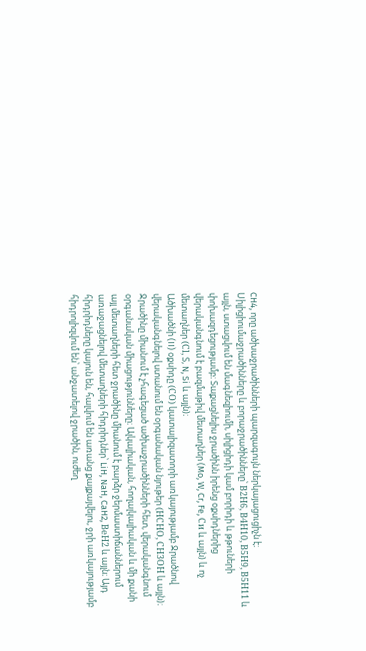CH4, որը ածխաջրածինների պարզագույն ներկայացուցիչն է։ Սիլիցիումաջրածինները և բորաջրածինները՝ В2Н6, В4Н10, В5Н9, В5Н11 և այլն, ստացվում են մագնեզիումի, սիլիցիդի կամ բորիդի և թթուների փոխազդեցությամբ։ Տաքացնելիս ջրածինն իրենց օքսիդներից վերականգնում է բազմաթիվ մետաղներ (Mo, W, Cr, Fe, Си և այլն) և ոչ մետաղներ (Сl, Տ, N, Si և այլն)։
Ածխածնի (II) օքսիդը (СО) կատալիզատորի առկայությամբ Ջրածնով վերականգնելով ստանում են օրգանական նյութեր (НСНО, СН3ОН և այլն)։
Ջրածինը միանում է չհագեցած ածխաջրածինների հետ, վերականգնում օրգանական միացությունները։ Ալկալիական, հողալկալիական և մի քանի այլ մետաղների հետ ջրածինը միանում է բարձր ջերմաստիճաններում առաջացնելով մետաղների հիդրիդներ՝ LiH, NaH, CaH2, ВеН2 և այլն։ Այդ հիդրիդները կայուն են, հալվում են առանց քայքայվելու, ջրի առկայությամբ հիդրոլիզվում են՝ անջատելով ջրածին, ուժեղ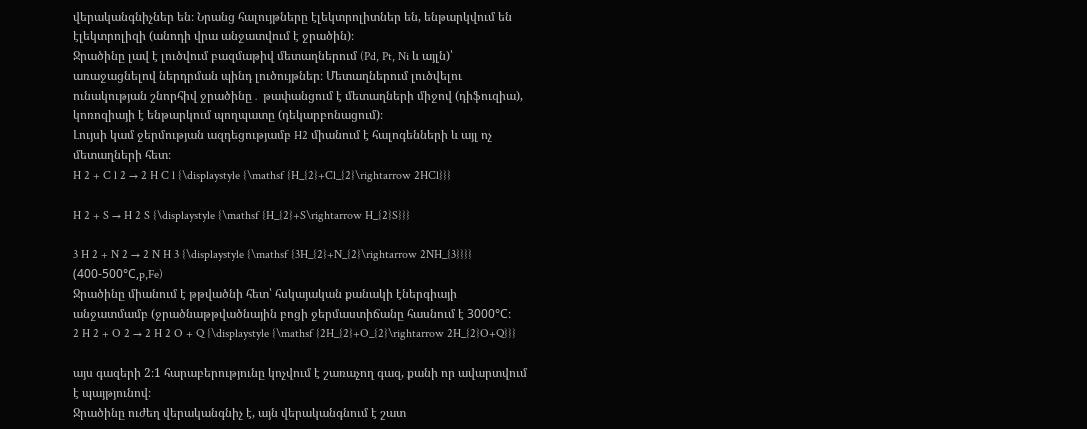վերականգնիչներ են։ Նրանց հալույթները էլեկտրոլիտներ են, ենթարկվում են էլեկտրոլիզի (անոդի վրա անջատվում է ջրածին)։
Ջրածինը լավ է լուծվում բազմաթիվ մետաղներում (Pd, Pt, Ni և այլն)՝ առաջացնելով ներդրման պինդ լուծույթներ։ Մետաղներում լուծվելու ունակության շնորհիվ ջրածինը․ թափանցում է մետաղների միջով (դիֆուզիա), կոռոզիայի է ենթարկում պողպատը (դեկարբոնացում)։
Լույսի կամ ջերմության ազդեցությամբ H2 միանում է հալոգենների և այլ ոչ մետաղների հետ։
H 2 + C l 2 → 2 H C l {\displaystyle {\mathsf {H_{2}+Cl_{2}\rightarrow 2HCl}}}

H 2 + S → H 2 S {\displaystyle {\mathsf {H_{2}+S\rightarrow H_{2}S}}}

3 H 2 + N 2 → 2 N H 3 {\displaystyle {\mathsf {3H_{2}+N_{2}\rightarrow 2NH_{3}}}}
(400-500°С,p,Fe)
Ջրածինը միանում է թթվածնի հետ՝ հսկայական քանակի էներգիայի անջատմամբ (ջրածնաթթվածնային բոցի ջերմաստիճանը հասնում է 3000°С։
2 H 2 + O 2 → 2 H 2 O + Q {\displaystyle {\mathsf {2H_{2}+O_{2}\rightarrow 2H_{2}O+Q}}}

այս գազերի 2։1 հարաբերությունը կոչվում է շառաչող գազ, քանի որ ավարտվում է պայթյունով։
Ջրածինը ուժեղ վերականգնիչ է, այն վերականգնում է շատ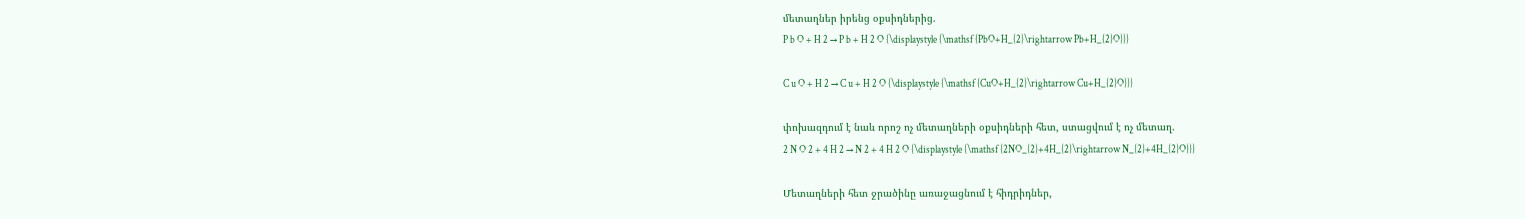մետաղներ իրենց օքսիդներից.
P b O + H 2 → P b + H 2 O {\displaystyle {\mathsf {PbO+H_{2}\rightarrow Pb+H_{2}O}}}

C u O + H 2 → C u + H 2 O {\displaystyle {\mathsf {CuO+H_{2}\rightarrow Cu+H_{2}O}}}

փոխազդում է նաև որոշ ոչ մետաղների օքսիդների հետ, ստացվում է ոչ մետաղ.
2 N O 2 + 4 H 2 → N 2 + 4 H 2 O {\displaystyle {\mathsf {2NO_{2}+4H_{2}\rightarrow N_{2}+4H_{2}O}}}

Մետաղների հետ ջրածինը առաջացնում է հիդրիդներ,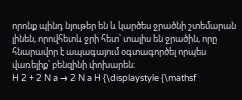որոնք պինդ նյութեր են և կարծես ջրածնի շտեմարան լինեն, որովհետև ջրի հետ՝ տալիս են ջրածին, որը հնարավոր է ապագայում օգտագործել որպես վառելիք՝ բենզինի փոխարեն։
H 2 + 2 N a → 2 N a H {\displaystyle {\mathsf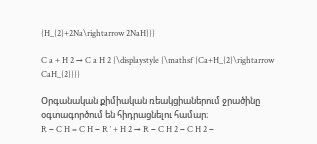{H_{2}+2Na\rightarrow 2NaH}}}

C a + H 2 → C a H 2 {\displaystyle {\mathsf {Ca+H_{2}\rightarrow CaH_{2}}}}

Օրգանական քիմիական ռեակցիաներում ջրածինը օգտագործում են հիդրացնելու համար։
R − C H = C H − R ′ + H 2 → R − C H 2 − C H 2 −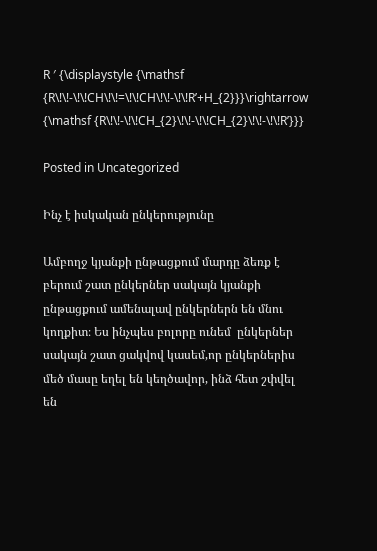R ′ {\displaystyle {\mathsf {R\!\!-\!\!CH\!\!=\!\!CH\!\!-\!\!R’+H_{2}}}\rightarrow {\mathsf {R\!\!-\!\!CH_{2}\!\!-\!\!CH_{2}\!\!-\!\!R’}}}

Posted in Uncategorized

Ինչ է իսկական ընկերությունը

Ամբողջ կյանքի ընթացքում մարդը ձեռք է բերում շատ ընկերներ սակայն կյանքի ընթացքում ամենալավ ընկերներն են մնու կողքիտ։ Ես ինչպես բոլորը ունեմ  ընկերներ սակայն շատ ցակվով կասեմ,որ ընկերներիս մեծ մասը եղել են կեղծավոր, ինձ հետ շփվել են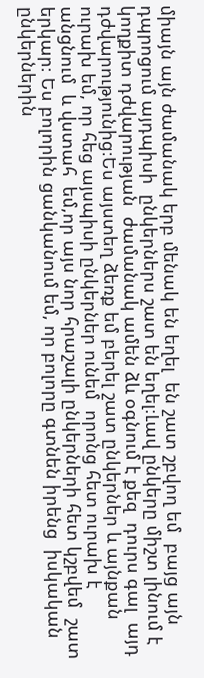միայն այն ժամանակ երբ մենակ են եղել  են շատ շբվող եմ  բայց այն դպրոցում այդպիսի  ընկերներս շատ են եղել։Լավ ընկերը միշտ լինում է կողքիտ դժվարության  ժամանակ ամեն ձև օգնում է քեզ  դուրս գալ  այդ դժվարությունից։Ես այստեղ ձեռք եմ բերել շատ ընկերներ և այնքան ուրախ եմ, որ հեց այսպիսի ընկերներ ունեմ  որոնց հետ ուրախ է անցնում  և վստահ  եմ,որ այս նոր հրաշալի ընկերների հետ կշբվեմ  շատ երկար։ Ես բոլորին ցանկանում եմ, որ բոլորը գտնեն իրենց  իսկական ընկերներին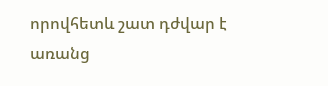որովհետև շատ դժվար է առանց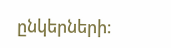ընկերների։